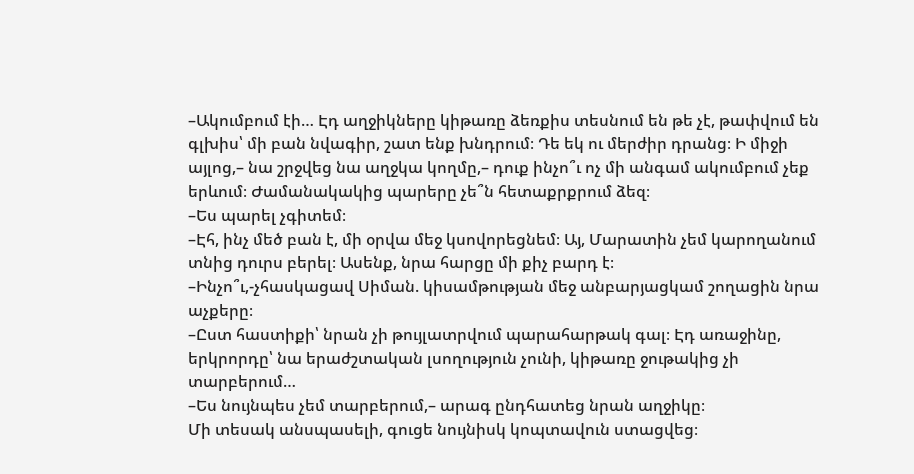–Ակումբում էի… Էդ աղջիկները կիթառը ձեռքիս տեսնում են թե չէ, թափվում են գլխիս՝ մի բան նվագիր, շատ ենք խնդրում։ Դե եկ ու մերժիր դրանց։ Ի միջի այլոց,– նա շրջվեց նա աղջկա կողմը,– դուք ինչո՞ւ ոչ մի անգամ ակումբում չեք երևում։ Ժամանակակից պարերը չե՞ն հետաքրքրում ձեզ։
–Ես պարել չգիտեմ։
–Էհ, ինչ մեծ բան է, մի օրվա մեջ կսովորեցնեմ։ Այ, Մարատին չեմ կարողանում տնից դուրս բերել։ Ասենք, նրա հարցը մի քիչ բարդ է։
–Ինչո՞ւ,-չհասկացավ Սիման. կիսամթության մեջ անբարյացկամ շողացին նրա աչքերը։
–Ըստ հաստիքի՝ նրան չի թույլատրվում պարահարթակ գալ։ Էդ առաջինը, երկրորդը՝ նա երաժշտական լսողություն չունի, կիթառը ջութակից չի տարբերում…
–Ես նույնպես չեմ տարբերում,– արագ ընդհատեց նրան աղջիկը։
Մի տեսակ անսպասելի, գուցե նույնիսկ կոպտավուն ստացվեց։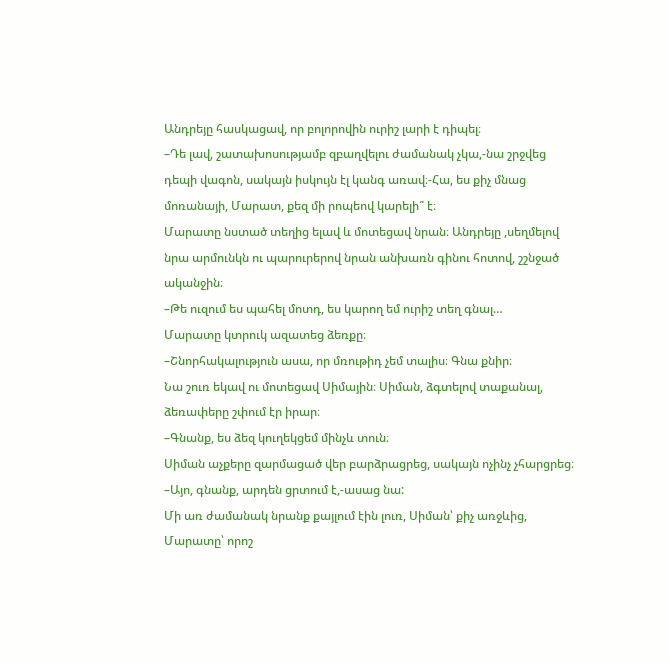Անդրեյը հասկացավ, որ բոլորովին ուրիշ լարի է դիպել։
–Դե լավ, շատախոսությամբ զբաղվելու ժամանակ չկա,-նա շրջվեց դեպի վագոն, սակայն իսկույն էլ կանգ առավ։-Հա, ես քիչ մնաց մոռանայի, Մարատ, քեզ մի րոպեով կարելի՞ է։
Մարատը նստած տեղից ելավ և մոտեցավ նրան։ Անդրեյը ,սեղմելով նրա արմունկն ու պարուրերով նրան անխառն գինու հոտով, շշնջած ականջին։
–Թե ուզում ես պահել մոտդ, ես կարող եմ ուրիշ տեղ գնալ…
Մարատը կտրուկ ազատեց ձեռքը։
–Շնորհակալություն ասա, որ մռութիդ չեմ տալիս։ Գնա քնիր։
Նա շուռ եկավ ու մոտեցավ Սիմային։ Սիման, ձգտելով տաքանալ, ձեռափերը շփում էր իրար։
–Գնանք, ես ձեզ կուղեկցեմ մինչև տուն։
Սիման աչքերը զարմացած վեր բարձրացրեց, սակայն ոչինչ չհարցրեց։
–Այո, գնանք, արդեն ցրտում է,-ասաց նա:
Մի առ ժամանակ նրանք քայլում էին լուռ, Սիման՝ քիչ առջևից, Մարատը՝ որոշ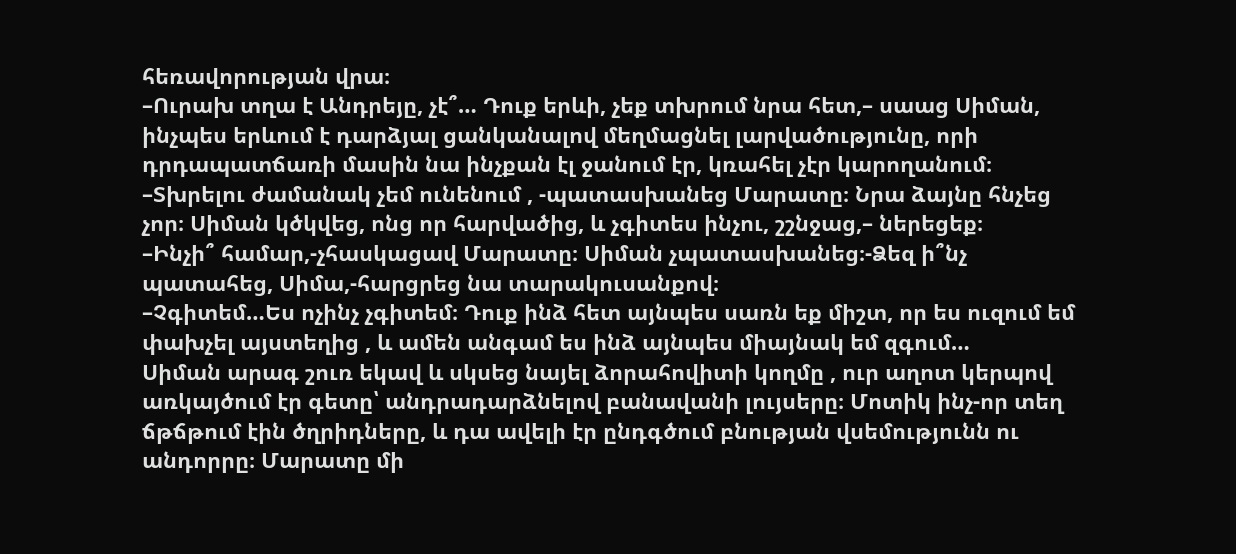հեռավորության վրա։
–Ուրախ տղա է Անդրեյը, չէ՞… Դուք երևի, չեք տխրում նրա հետ,– սաաց Սիման, ինչպես երևում է դարձյալ ցանկանալով մեղմացնել լարվածությունը, որի դրդապատճառի մասին նա ինչքան էլ ջանում էր, կռահել չէր կարողանում։
–Տխրելու ժամանակ չեմ ունենում , -պատասխանեց Մարատը։ Նրա ձայնը հնչեց չոր։ Սիման կծկվեց, ոնց որ հարվածից, և չգիտես ինչու, շշնջաց,– ներեցեք։
–Ինչի՞ համար,-չհասկացավ Մարատը։ Սիման չպատասխանեց։-Ձեզ ի՞նչ պատահեց, Սիմա,-հարցրեց նա տարակուսանքով։
–Չգիտեմ…Ես ոչինչ չգիտեմ։ Դուք ինձ հետ այնպես սառն եք միշտ, որ ես ուզում եմ փախչել այստեղից , և ամեն անգամ ես ինձ այնպես միայնակ եմ զգում…
Սիման արագ շուռ եկավ և սկսեց նայել ձորահովիտի կողմը , ուր աղոտ կերպով առկայծում էր գետը՝ անդրադարձնելով բանավանի լույսերը։ Մոտիկ ինչ-որ տեղ ճթճթում էին ծղրիդները, և դա ավելի էր ընդգծում բնության վսեմությունն ու անդորրը։ Մարատը մի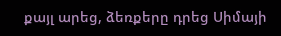քայլ արեց, ձեռքերը դրեց Սիմայի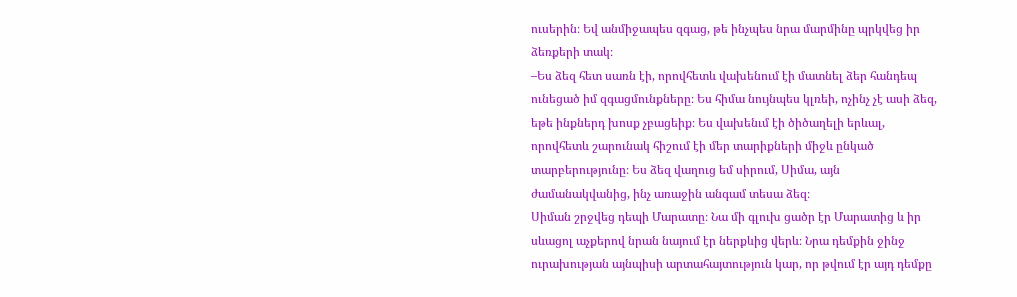ուսերին։ Եվ անմիջապես զգաց, թե ինչպես նրա մարմինը պրկվեց իր ձեռքերի տակ։
–Ես ձեզ հետ սառն էի, որովհետև վախենում էի մատնել ձեր հանդեպ ունեցած իմ զգացմունքները։ Ես հիմա նույնպես կլռեի, ոչինչ չէ ասի ձեզ, եթե ինքներդ խոսք չբացեիք։ Ես վախենւմ էի ծիծաղելի երևալ, որովհետև շարունակ հիշում էի մեր տարիքների միջև ընկած տարբերությունը։ Ես ձեզ վաղուց եմ սիրում, Սիմա, այն ժամանակվանից, ինչ առաջին անգամ տեսա ձեզ։
Սիման շրջվեց դեպի Մարատը։ Նա մի գլուխ ցածր էր Մարատից և իր սևացոլ աչքերով նրան նայում էր ներքևից վերև։ Նրա դեմքին ջինջ ուրախության այնպիսի արտահայտություն կար, որ թվում էր այդ դեմքը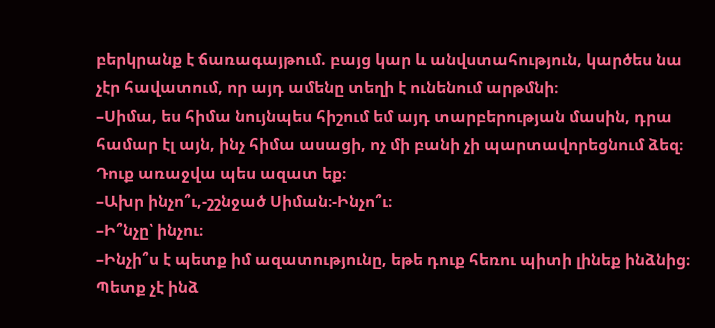բերկրանք է ճառագայթում. բայց կար և անվստահություն, կարծես նա չէր հավատում, որ այդ ամենը տեղի է ունենում արթմնի։
–Սիմա, ես հիմա նույնպես հիշում եմ այդ տարբերության մասին, դրա համար էլ այն, ինչ հիմա ասացի, ոչ մի բանի չի պարտավորեցնում ձեզ։ Դուք առաջվա պես ազատ եք։
–Ախր ինչո՞ւ,-շշնջած Սիման։-Ինչո՞ւ։
–Ի՞նչը՝ ինչու։
–Ինչի՞ս է պետք իմ ազատությունը, եթե դուք հեռու պիտի լինեք ինձնից։ Պետք չէ ինձ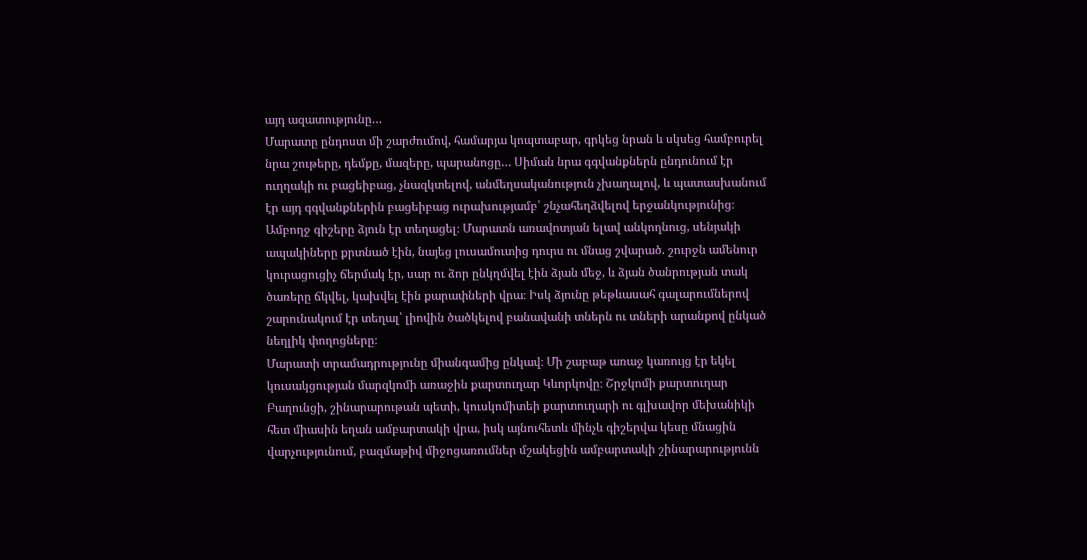այդ ազատությունը…
Մարատը ընդոստ մի շարժումով, համարյա կոպտաբար, գրկեց նրան և սկսեց համբուրել նրա շութերը, դեմքը, մազերը, պարանոցը… Սիման նրա գգվանքներն ընդունում էր ուղղակի ու բացեիբաց, չնազկտելով, անմեղսականություն չխաղալով, և պատասխանում էր այդ գգվանքներին բացեիբաց ուրախությամբ՝ շնչահեղձվելով երջանկությունից։
Ամբողջ գիշերը ձյուն էր տեղացել։ Մարատն առավոտյան ելավ անկողնուց, սենյակի ապակիները քրտնած էին, նայեց լուսամուտից դուրս ու մնաց շվարած. շուրջն ամենուր կուրացուցիչ ճերմակ էր, սար ու ձոր ընկղմվել էին ձյան մեջ, և ձյան ծանրության տակ ծառերը ճկվել, կախվել էին քարափների վրա։ Իսկ ձյունը թեթևասահ գալարումներով շարունակում էր տեղալ՝ լիովին ծածկելով բանավանի տներն ու տների արանքով ընկած նեղլիկ փողոցները։
Մարատի տրամադրությունը միանգամից ընկավ։ Մի շաբաթ առաջ կառույց էր եկել կուսակցության մարզկոմի առաջին քարտուղար Կևորկովը։ Շրջկոմի քարտուղար Բաղունցի, շինարարութան պետի, կուսկոմիտեի քարտուղարի ու գլխավոր մեխանիկի հետ միասին եղան ամբարտակի վրա, իսկ այնուհետև մինչև գիշերվա կեսը մնացին վարչությունում, բազմաթիվ միջոցառումներ մշակեցին ամբարտակի շինարարությունն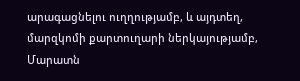արագացնելու ուղղությամբ, և այդտեղ, մարզկոմի քարտուղարի ներկայությամբ, Մարատն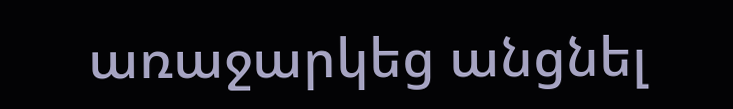առաջարկեց անցնել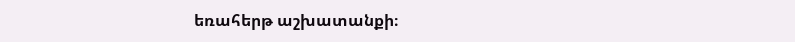եռահերթ աշխատանքի։